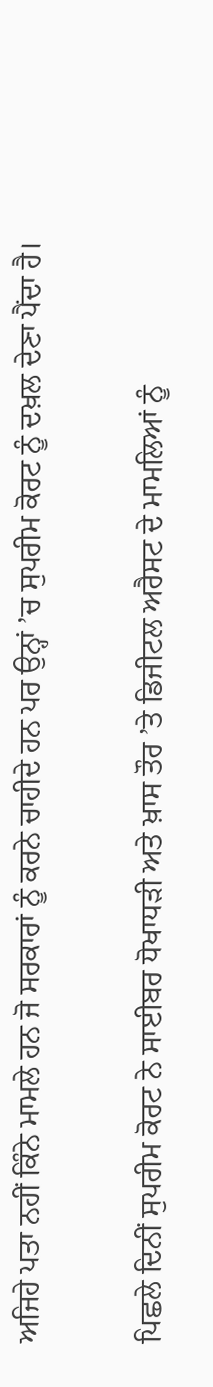ਅਜਿਹੇ ਪਤਾ ਨਹੀਂ ਕਿੰਨੇ ਮਾਮਲੇ ਹਨ ਜੋ ਸਰਕਾਰਾਂ ਨੂੰ ਕਰਨੇ ਚਾਹੀਦੇ ਹਨ ਪਰ ਉਨ੍ਹਾਂ ’ਚ ਸੁਪਰੀਮ ਕੋਰਟ ਨੂੰ ਦਖ਼ਲ ਦੇਣਾ ਪੈਂਦਾ ਹੈ।

ਪਿਛਲੇ ਦਿਨੀਂ ਸੁਪਰੀਮ ਕੋਰਟ ਨੇ ਸਾਈਬਰ ਧੋਖਾਧੜੀ ਅਤੇ ਖ਼ਾਸ ਤੌਰ ’ਤੇ ਡਿਜੀਟਲ ਅਰੈਸਟ ਦੇ ਮਾਮਲਿਆਂ ਨੂੰ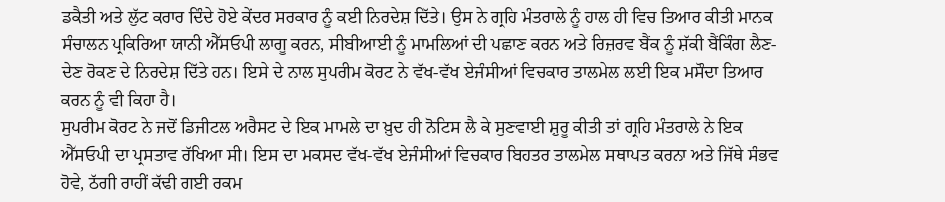ਡਕੈਤੀ ਅਤੇ ਲੁੱਟ ਕਰਾਰ ਦਿੰਦੇ ਹੋਏ ਕੇਂਦਰ ਸਰਕਾਰ ਨੂੰ ਕਈ ਨਿਰਦੇਸ਼ ਦਿੱਤੇ। ਉਸ ਨੇ ਗ੍ਰਹਿ ਮੰਤਰਾਲੇ ਨੂੰ ਹਾਲ ਹੀ ਵਿਚ ਤਿਆਰ ਕੀਤੀ ਮਾਨਕ ਸੰਚਾਲਨ ਪ੍ਰਕਿਰਿਆ ਯਾਨੀ ਐੱਸਓਪੀ ਲਾਗੂ ਕਰਨ, ਸੀਬੀਆਈ ਨੂੰ ਮਾਮਲਿਆਂ ਦੀ ਪਛਾਣ ਕਰਨ ਅਤੇ ਰਿਜ਼ਰਵ ਬੈਂਕ ਨੂੰ ਸ਼ੱਕੀ ਬੈਂਕਿੰਗ ਲੈਣ-ਦੇਣ ਰੋਕਣ ਦੇ ਨਿਰਦੇਸ਼ ਦਿੱਤੇ ਹਨ। ਇਸੇ ਦੇ ਨਾਲ ਸੁਪਰੀਮ ਕੋਰਟ ਨੇ ਵੱਖ-ਵੱਖ ਏਜੰਸੀਆਂ ਵਿਚਕਾਰ ਤਾਲਮੇਲ ਲਈ ਇਕ ਮਸੌਦਾ ਤਿਆਰ ਕਰਨ ਨੂੰ ਵੀ ਕਿਹਾ ਹੈ।
ਸੁਪਰੀਮ ਕੋਰਟ ਨੇ ਜਦੋਂ ਡਿਜੀਟਲ ਅਰੈਸਟ ਦੇ ਇਕ ਮਾਮਲੇ ਦਾ ਖ਼ੁਦ ਹੀ ਨੋਟਿਸ ਲੈ ਕੇ ਸੁਣਵਾਈ ਸ਼ੁਰੂ ਕੀਤੀ ਤਾਂ ਗ੍ਰਹਿ ਮੰਤਰਾਲੇ ਨੇ ਇਕ ਐੱਸਓਪੀ ਦਾ ਪ੍ਰਸਤਾਵ ਰੱਖਿਆ ਸੀ। ਇਸ ਦਾ ਮਕਸਦ ਵੱਖ-ਵੱਖ ਏਜੰਸੀਆਂ ਵਿਚਕਾਰ ਬਿਹਤਰ ਤਾਲਮੇਲ ਸਥਾਪਤ ਕਰਨਾ ਅਤੇ ਜਿੱਥੇ ਸੰਭਵ ਹੋਵੇ, ਠੱਗੀ ਰਾਹੀਂ ਕੱਢੀ ਗਈ ਰਕਮ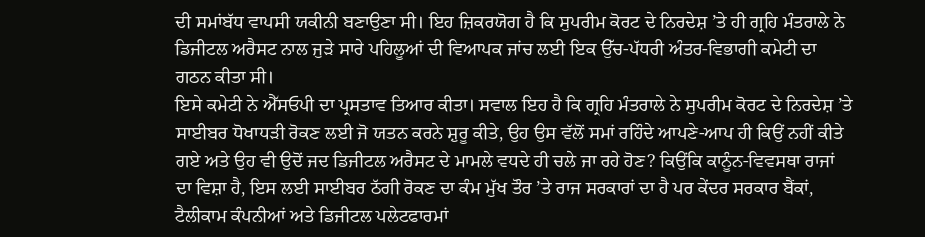ਦੀ ਸਮਾਂਬੱਧ ਵਾਪਸੀ ਯਕੀਨੀ ਬਣਾਉਣਾ ਸੀ। ਇਹ ਜ਼ਿਕਰਯੋਗ ਹੈ ਕਿ ਸੁਪਰੀਮ ਕੋਰਟ ਦੇ ਨਿਰਦੇਸ਼ ’ਤੇ ਹੀ ਗ੍ਰਹਿ ਮੰਤਰਾਲੇ ਨੇ ਡਿਜੀਟਲ ਅਰੈਸਟ ਨਾਲ ਜੁੜੇ ਸਾਰੇ ਪਹਿਲੂਆਂ ਦੀ ਵਿਆਪਕ ਜਾਂਚ ਲਈ ਇਕ ਉੱਚ-ਪੱਧਰੀ ਅੰਤਰ-ਵਿਭਾਗੀ ਕਮੇਟੀ ਦਾ ਗਠਨ ਕੀਤਾ ਸੀ।
ਇਸੇ ਕਮੇਟੀ ਨੇ ਐੱਸਓਪੀ ਦਾ ਪ੍ਰਸਤਾਵ ਤਿਆਰ ਕੀਤਾ। ਸਵਾਲ ਇਹ ਹੈ ਕਿ ਗ੍ਰਹਿ ਮੰਤਰਾਲੇ ਨੇ ਸੁਪਰੀਮ ਕੋਰਟ ਦੇ ਨਿਰਦੇਸ਼ ’ਤੇ ਸਾਈਬਰ ਧੋਖਾਧੜੀ ਰੋਕਣ ਲਈ ਜੋ ਯਤਨ ਕਰਨੇ ਸ਼ੁਰੂ ਕੀਤੇ, ਉਹ ਉਸ ਵੱਲੋਂ ਸਮਾਂ ਰਹਿੰਦੇ ਆਪਣੇ-ਆਪ ਹੀ ਕਿਉਂ ਨਹੀਂ ਕੀਤੇ ਗਏ ਅਤੇ ਉਹ ਵੀ ਉਦੋਂ ਜਦ ਡਿਜੀਟਲ ਅਰੈਸਟ ਦੇ ਮਾਮਲੇ ਵਧਦੇ ਹੀ ਚਲੇ ਜਾ ਰਹੇ ਹੋਣ? ਕਿਉਂਕਿ ਕਾਨੂੰਨ-ਵਿਵਸਥਾ ਰਾਜਾਂ ਦਾ ਵਿਸ਼ਾ ਹੈ, ਇਸ ਲਈ ਸਾਈਬਰ ਠੱਗੀ ਰੋਕਣ ਦਾ ਕੰਮ ਮੁੱਖ ਤੌਰ ’ਤੇ ਰਾਜ ਸਰਕਾਰਾਂ ਦਾ ਹੈ ਪਰ ਕੇਂਦਰ ਸਰਕਾਰ ਬੈਂਕਾਂ, ਟੈਲੀਕਾਮ ਕੰਪਨੀਆਂ ਅਤੇ ਡਿਜੀਟਲ ਪਲੇਟਫਾਰਮਾਂ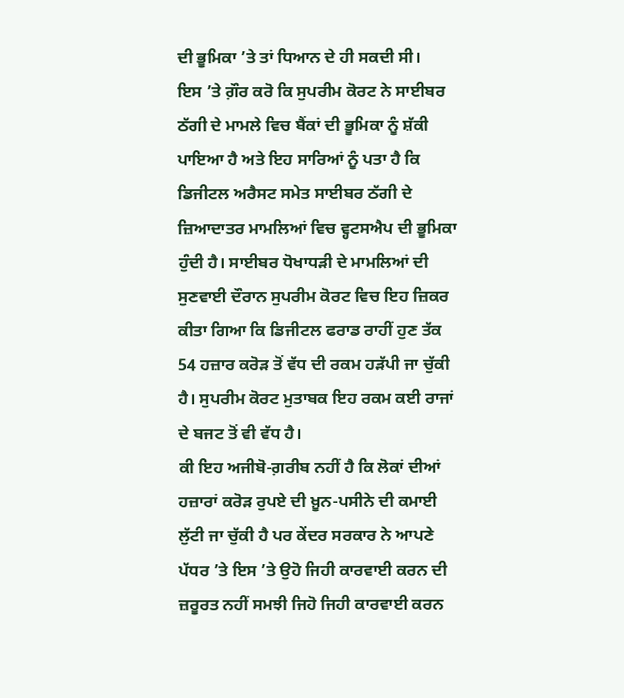ਦੀ ਭੂਮਿਕਾ ’ਤੇ ਤਾਂ ਧਿਆਨ ਦੇ ਹੀ ਸਕਦੀ ਸੀ।
ਇਸ ’ਤੇ ਗ਼ੌਰ ਕਰੋ ਕਿ ਸੁਪਰੀਮ ਕੋਰਟ ਨੇ ਸਾਈਬਰ ਠੱਗੀ ਦੇ ਮਾਮਲੇ ਵਿਚ ਬੈਂਕਾਂ ਦੀ ਭੂਮਿਕਾ ਨੂੰ ਸ਼ੱਕੀ ਪਾਇਆ ਹੈ ਅਤੇ ਇਹ ਸਾਰਿਆਂ ਨੂੰ ਪਤਾ ਹੈ ਕਿ ਡਿਜੀਟਲ ਅਰੈਸਟ ਸਮੇਤ ਸਾਈਬਰ ਠੱਗੀ ਦੇ ਜ਼ਿਆਦਾਤਰ ਮਾਮਲਿਆਂ ਵਿਚ ਵ੍ਹਟਸਐਪ ਦੀ ਭੂਮਿਕਾ ਹੁੰਦੀ ਹੈ। ਸਾਈਬਰ ਧੋਖਾਧੜੀ ਦੇ ਮਾਮਲਿਆਂ ਦੀ ਸੁਣਵਾਈ ਦੌਰਾਨ ਸੁਪਰੀਮ ਕੋਰਟ ਵਿਚ ਇਹ ਜ਼ਿਕਰ ਕੀਤਾ ਗਿਆ ਕਿ ਡਿਜੀਟਲ ਫਰਾਡ ਰਾਹੀਂ ਹੁਣ ਤੱਕ 54 ਹਜ਼ਾਰ ਕਰੋੜ ਤੋਂ ਵੱਧ ਦੀ ਰਕਮ ਹੜੱਪੀ ਜਾ ਚੁੱਕੀ ਹੈ। ਸੁਪਰੀਮ ਕੋਰਟ ਮੁਤਾਬਕ ਇਹ ਰਕਮ ਕਈ ਰਾਜਾਂ ਦੇ ਬਜਟ ਤੋਂ ਵੀ ਵੱਧ ਹੈ।
ਕੀ ਇਹ ਅਜੀਬੋ-ਗ਼ਰੀਬ ਨਹੀਂ ਹੈ ਕਿ ਲੋਕਾਂ ਦੀਆਂ ਹਜ਼ਾਰਾਂ ਕਰੋੜ ਰੁਪਏ ਦੀ ਖ਼ੂਨ-ਪਸੀਨੇ ਦੀ ਕਮਾਈ ਲੁੱਟੀ ਜਾ ਚੁੱਕੀ ਹੈ ਪਰ ਕੇਂਦਰ ਸਰਕਾਰ ਨੇ ਆਪਣੇ ਪੱਧਰ ’ਤੇ ਇਸ ’ਤੇ ਉਹੋ ਜਿਹੀ ਕਾਰਵਾਈ ਕਰਨ ਦੀ ਜ਼ਰੂਰਤ ਨਹੀਂ ਸਮਝੀ ਜਿਹੋ ਜਿਹੀ ਕਾਰਵਾਈ ਕਰਨ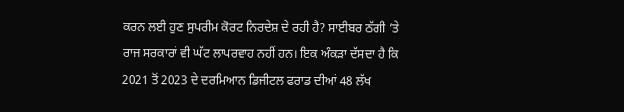ਕਰਨ ਲਈ ਹੁਣ ਸੁਪਰੀਮ ਕੋਰਟ ਨਿਰਦੇਸ਼ ਦੇ ਰਹੀ ਹੈ? ਸਾਈਬਰ ਠੱਗੀ ’ਤੇ ਰਾਜ ਸਰਕਾਰਾਂ ਵੀ ਘੱਟ ਲਾਪਰਵਾਹ ਨਹੀਂ ਹਨ। ਇਕ ਅੰਕੜਾ ਦੱਸਦਾ ਹੈ ਕਿ 2021 ਤੋਂ 2023 ਦੇ ਦਰਮਿਆਨ ਡਿਜੀਟਲ ਫਰਾਡ ਦੀਆਂ 48 ਲੱਖ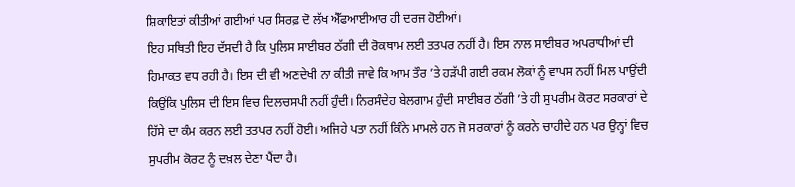ਸ਼ਿਕਾਇਤਾਂ ਕੀਤੀਆਂ ਗਈਆਂ ਪਰ ਸਿਰਫ਼ ਦੋ ਲੱਖ ਐੱਫਆਈਆਰ ਹੀ ਦਰਜ ਹੋਈਆਂ।
ਇਹ ਸਥਿਤੀ ਇਹ ਦੱਸਦੀ ਹੈ ਕਿ ਪੁਲਿਸ ਸਾਈਬਰ ਠੱਗੀ ਦੀ ਰੋਕਥਾਮ ਲਈ ਤਤਪਰ ਨਹੀਂ ਹੈ। ਇਸ ਨਾਲ ਸਾਈਬਰ ਅਪਰਾਧੀਆਂ ਦੀ ਹਿਮਾਕਤ ਵਧ ਰਹੀ ਹੈ। ਇਸ ਦੀ ਵੀ ਅਣਦੇਖੀ ਨਾ ਕੀਤੀ ਜਾਵੇ ਕਿ ਆਮ ਤੌਰ ’ਤੇ ਹੜੱਪੀ ਗਈ ਰਕਮ ਲੋਕਾਂ ਨੂੰ ਵਾਪਸ ਨਹੀਂ ਮਿਲ ਪਾਉਂਦੀ ਕਿਉਂਕਿ ਪੁਲਿਸ ਦੀ ਇਸ ਵਿਚ ਦਿਲਚਸਪੀ ਨਹੀਂ ਹੁੰਦੀ। ਨਿਰਸੰਦੇਹ ਬੇਲਗਾਮ ਹੁੰਦੀ ਸਾਈਬਰ ਠੱਗੀ ’ਤੇ ਹੀ ਸੁਪਰੀਮ ਕੋਰਟ ਸਰਕਾਰਾਂ ਦੇ ਹਿੱਸੇ ਦਾ ਕੰਮ ਕਰਨ ਲਈ ਤਤਪਰ ਨਹੀਂ ਹੋਈ। ਅਜਿਹੇ ਪਤਾ ਨਹੀਂ ਕਿੰਨੇ ਮਾਮਲੇ ਹਨ ਜੋ ਸਰਕਾਰਾਂ ਨੂੰ ਕਰਨੇ ਚਾਹੀਦੇ ਹਨ ਪਰ ਉਨ੍ਹਾਂ ਵਿਚ ਸੁਪਰੀਮ ਕੋਰਟ ਨੂੰ ਦਖ਼ਲ ਦੇਣਾ ਪੈਂਦਾ ਹੈ।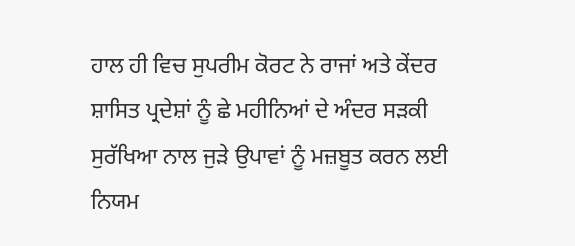ਹਾਲ ਹੀ ਵਿਚ ਸੁਪਰੀਮ ਕੋਰਟ ਨੇ ਰਾਜਾਂ ਅਤੇ ਕੇਂਦਰ ਸ਼ਾਸਿਤ ਪ੍ਰਦੇਸ਼ਾਂ ਨੂੰ ਛੇ ਮਹੀਨਿਆਂ ਦੇ ਅੰਦਰ ਸੜਕੀ ਸੁਰੱਖਿਆ ਨਾਲ ਜੁੜੇ ਉਪਾਵਾਂ ਨੂੰ ਮਜ਼ਬੂਤ ਕਰਨ ਲਈ ਨਿਯਮ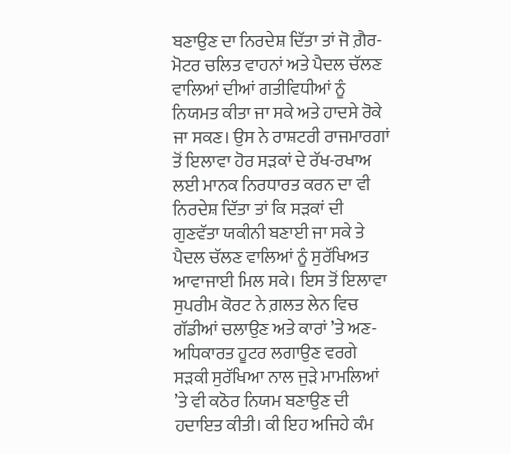ਬਣਾਉਣ ਦਾ ਨਿਰਦੇਸ਼ ਦਿੱਤਾ ਤਾਂ ਜੋ ਗ਼ੈਰ-ਮੋਟਰ ਚਲਿਤ ਵਾਹਨਾਂ ਅਤੇ ਪੈਦਲ ਚੱਲਣ ਵਾਲਿਆਂ ਦੀਆਂ ਗਤੀਵਿਧੀਆਂ ਨੂੰ ਨਿਯਮਤ ਕੀਤਾ ਜਾ ਸਕੇ ਅਤੇ ਹਾਦਸੇ ਰੋਕੇ ਜਾ ਸਕਣ। ਉਸ ਨੇ ਰਾਸ਼ਟਰੀ ਰਾਜਮਾਰਗਾਂ ਤੋਂ ਇਲਾਵਾ ਹੋਰ ਸੜਕਾਂ ਦੇ ਰੱਖ-ਰਖਾਅ ਲਈ ਮਾਨਕ ਨਿਰਧਾਰਤ ਕਰਨ ਦਾ ਵੀ ਨਿਰਦੇਸ਼ ਦਿੱਤਾ ਤਾਂ ਕਿ ਸੜਕਾਂ ਦੀ ਗੁਣਵੱਤਾ ਯਕੀਨੀ ਬਣਾਈ ਜਾ ਸਕੇ ਤੇ ਪੈਦਲ ਚੱਲਣ ਵਾਲਿਆਂ ਨੂੰ ਸੁਰੱਖਿਅਤ ਆਵਾਜਾਈ ਮਿਲ ਸਕੇ। ਇਸ ਤੋਂ ਇਲਾਵਾ ਸੁਪਰੀਮ ਕੋਰਟ ਨੇ ਗ਼ਲਤ ਲੇਨ ਵਿਚ ਗੱਡੀਆਂ ਚਲਾਉਣ ਅਤੇ ਕਾਰਾਂ ’ਤੇ ਅਣ-ਅਧਿਕਾਰਤ ਹੂਟਰ ਲਗਾਉਣ ਵਰਗੇ ਸੜਕੀ ਸੁਰੱਖਿਆ ਨਾਲ ਜੁੜੇ ਮਾਮਲਿਆਂ ’ਤੇ ਵੀ ਕਠੋਰ ਨਿਯਮ ਬਣਾਉਣ ਦੀ ਹਦਾਇਤ ਕੀਤੀ। ਕੀ ਇਹ ਅਜਿਹੇ ਕੰਮ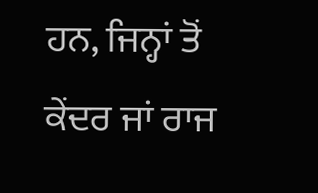ਹਨ, ਜਿਨ੍ਹਾਂ ਤੋਂ ਕੇਂਦਰ ਜਾਂ ਰਾਜ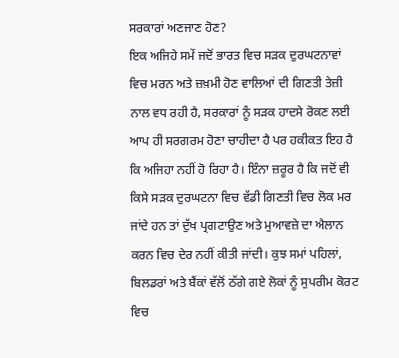ਸਰਕਾਰਾਂ ਅਣਜਾਣ ਹੋਣ?
ਇਕ ਅਜਿਹੇ ਸਮੇਂ ਜਦੋਂ ਭਾਰਤ ਵਿਚ ਸੜਕ ਦੁਰਘਟਨਾਵਾਂ ਵਿਚ ਮਰਨ ਅਤੇ ਜ਼ਖ਼ਮੀ ਹੋਣ ਵਾਲਿਆਂ ਦੀ ਗਿਣਤੀ ਤੇਜ਼ੀ ਨਾਲ ਵਧ ਰਹੀ ਹੈ, ਸਰਕਾਰਾਂ ਨੂੰ ਸੜਕ ਹਾਦਸੇ ਰੋਕਣ ਲਈ ਆਪ ਹੀ ਸਰਗਰਮ ਹੋਣਾ ਚਾਹੀਦਾ ਹੈ ਪਰ ਹਕੀਕਤ ਇਹ ਹੈ ਕਿ ਅਜਿਹਾ ਨਹੀਂ ਹੋ ਰਿਹਾ ਹੈ। ਇੰਨਾ ਜ਼ਰੂਰ ਹੈ ਕਿ ਜਦੋਂ ਵੀ ਕਿਸੇ ਸੜਕ ਦੁਰਘਟਨਾ ਵਿਚ ਵੱਡੀ ਗਿਣਤੀ ਵਿਚ ਲੋਕ ਮਰ ਜਾਂਦੇ ਹਨ ਤਾਂ ਦੁੱਖ ਪ੍ਰਗਟਾਉਣ ਅਤੇ ਮੁਆਵਜ਼ੇ ਦਾ ਐਲਾਨ ਕਰਨ ਵਿਚ ਦੇਰ ਨਹੀਂ ਕੀਤੀ ਜਾਂਦੀ। ਕੁਝ ਸਮਾਂ ਪਹਿਲਾਂ, ਬਿਲਡਰਾਂ ਅਤੇ ਬੈਂਕਾਂ ਵੱਲੋਂ ਠੱਗੇ ਗਏ ਲੋਕਾਂ ਨੂੰ ਸੁਪਰੀਮ ਕੋਰਟ ਵਿਚ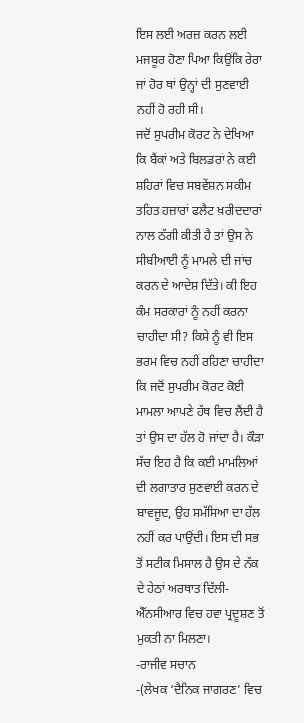ਇਸ ਲਈ ਅਰਜ਼ ਕਰਨ ਲਈ ਮਜਬੂਰ ਹੋਣਾ ਪਿਆ ਕਿਉਂਕਿ ਰੇਰਾ ਜਾਂ ਹੋਰ ਥਾਂ ਉਨ੍ਹਾਂ ਦੀ ਸੁਣਵਾਈ ਨਹੀਂ ਹੋ ਰਹੀ ਸੀ।
ਜਦੋਂ ਸੁਪਰੀਮ ਕੋਰਟ ਨੇ ਦੇਖਿਆ ਕਿ ਬੈਂਕਾਂ ਅਤੇ ਬਿਲਡਰਾਂ ਨੇ ਕਈ ਸ਼ਹਿਰਾਂ ਵਿਚ ਸਬਵੇਂਸ਼ਨ ਸਕੀਮ ਤਹਿਤ ਹਜ਼ਾਰਾਂ ਫਲੈਟ ਖ਼ਰੀਦਦਾਰਾਂ ਨਾਲ ਠੱਗੀ ਕੀਤੀ ਹੈ ਤਾਂ ਉਸ ਨੇ ਸੀਬੀਆਈ ਨੂੰ ਮਾਮਲੇ ਦੀ ਜਾਂਚ ਕਰਨ ਦੇ ਆਦੇਸ਼ ਦਿੱਤੇ। ਕੀ ਇਹ ਕੰਮ ਸਰਕਾਰਾਂ ਨੂੰ ਨਹੀਂ ਕਰਨਾ ਚਾਹੀਦਾ ਸੀ? ਕਿਸੇ ਨੂੰ ਵੀ ਇਸ ਭਰਮ ਵਿਚ ਨਹੀਂ ਰਹਿਣਾ ਚਾਹੀਦਾ ਕਿ ਜਦੋਂ ਸੁਪਰੀਮ ਕੋਰਟ ਕੋਈ ਮਾਮਲਾ ਆਪਣੇ ਹੱਥ ਵਿਚ ਲੈਂਦੀ ਹੈ ਤਾਂ ਉਸ ਦਾ ਹੱਲ ਹੋ ਜਾਂਦਾ ਹੈ। ਕੌੜਾ ਸੱਚ ਇਹ ਹੈ ਕਿ ਕਈ ਮਾਮਲਿਆਂ ਦੀ ਲਗਾਤਾਰ ਸੁਣਵਾਈ ਕਰਨ ਦੇ ਬਾਵਜੂਦ, ਉਹ ਸਮੱਸਿਆ ਦਾ ਹੱਲ ਨਹੀਂ ਕਰ ਪਾਉਂਦੀ। ਇਸ ਦੀ ਸਭ ਤੋਂ ਸਟੀਕ ਮਿਸਾਲ ਹੈ ਉਸ ਦੇ ਨੱਕ ਦੇ ਹੇਠਾਂ ਅਰਥਾਤ ਦਿੱਲੀ-ਐੱਨਸੀਆਰ ਵਿਚ ਹਵਾ ਪ੍ਰਦੂਸ਼ਣ ਤੋਂ ਮੁਕਤੀ ਨਾ ਮਿਲਣਾ।
-ਰਾਜੀਵ ਸਚਾਨ
-(ਲੇਖਕ ‘ਦੈਨਿਕ ਜਾਗਰਣ’ ਵਿਚ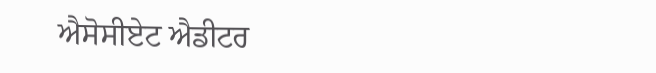ਐਸੋਸੀਏਟ ਐਡੀਟਰ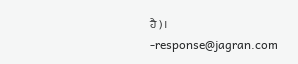ਹੈ)।
-response@jagran.com